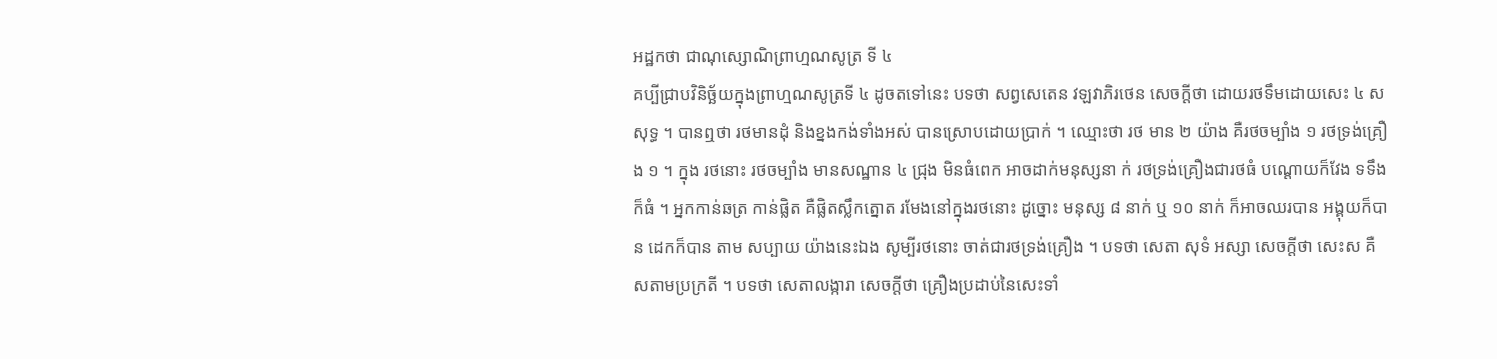អដ្ឋកថា ជាណុស្សោណិព្រាហ្មណសូត្រ ទី ៤
គប្បីជ្រាបវិនិច្ឆ័យក្នុងព្រាហ្មណសូត្រទី ៤ ដូចតទៅនេះ បទថា សព្វសេតេន វឡវាភិរថេន សេចក្តីថា ដោយរថទឹមដោយសេះ ៤ ស សុទ្ធ ។ បានឮថា រថមានដុំ និងខ្នងកង់ទាំងអស់ បានស្រោបដោយប្រាក់ ។ ឈ្មោះថា រថ មាន ២ យ៉ាង គឺរថចម្បាំង ១ រថទ្រង់គ្រឿង ១ ។ ក្នុង រថនោះ រថចម្បាំង មានសណ្ឋាន ៤ ជ្រុង មិនធំពេក អាចដាក់មនុស្សនា ក់ រថទ្រង់គ្រឿងជារថធំ បណ្តោយក៏វែង ទទឹងក៏ធំ ។ អ្នកកាន់ឆត្រ កាន់ផ្លិត គឺផ្លិតស្លឹកត្នោត រមែងនៅក្នុងរថនោះ ដូច្នោះ មនុស្ស ៨ នាក់ ឬ ១០ នាក់ ក៏អាចឈរបាន អង្គុយក៏បាន ដេកក៏បាន តាម សប្បាយ យ៉ាងនេះឯង សូម្បីរថនោះ ចាត់ជារថទ្រង់គ្រឿង ។ បទថា សេតា សុទំ អស្សា សេចក្តីថា សេះស គឺសតាមប្រក្រតី ។ បទថា សេតាលង្ការា សេចក្តីថា គ្រឿងប្រដាប់នៃសេះទាំ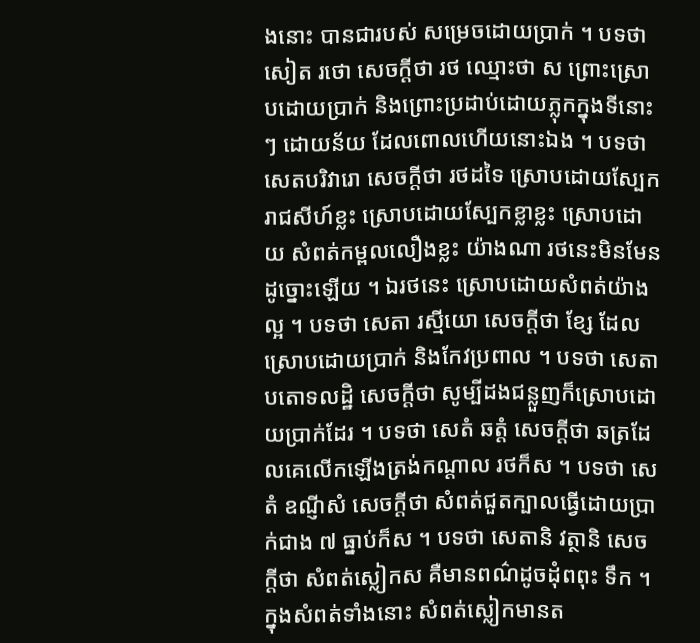ងនោះ បានជារបស់ សម្រេចដោយប្រាក់ ។ បទថា សៀត រថោ សេចក្តីថា រថ ឈ្មោះថា ស ព្រោះស្រោបដោយប្រាក់ និងព្រោះប្រដាប់ដោយភ្លុកក្នុងទីនោះៗ ដោយន័យ ដែលពោលហើយនោះឯង ។ បទថា សេតបរិវារោ សេចក្តីថា រថដទៃ ស្រោបដោយស្បែករាជសីហ៍ខ្លះ ស្រោបដោយស្បែកខ្លាខ្លះ ស្រោបដោយ សំពត់កម្ពលលឿងខ្លះ យ៉ាងណា រថនេះមិនមែនដូច្នោះឡើយ ។ ឯរថនេះ ស្រោបដោយសំពត់យ៉ាងល្អ ។ បទថា សេតា រស្មីយោ សេចក្តីថា ខ្សែ ដែលស្រោបដោយប្រាក់ និងកែវប្រពាល ។ បទថា សេតា បតោទលដ្ឋិ សេចក្តីថា សូម្បីដងជន្លួញក៏ស្រោបដោយប្រាក់ដែរ ។ បទថា សេតំ ឆត្តំ សេចក្តីថា ឆត្រដែលគេលើកឡើងត្រង់កណ្តាល រថក៏ស ។ បទថា សេតំ ឧណ្ញីសំ សេចក្តីថា សំពត់ជួតក្បាលធ្វើដោយប្រាក់ជាង ៧ ធ្នាប់ក៏ស ។ បទថា សេតានិ វត្ថានិ សេចក្តីថា សំពត់ស្លៀកស គឺមានពណ៌ដូចដុំពពុះ ទឹក ។ ក្នុងសំពត់ទាំងនោះ សំពត់ស្លៀកមានត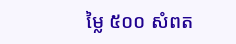ម្លៃ ៥០០ សំពត